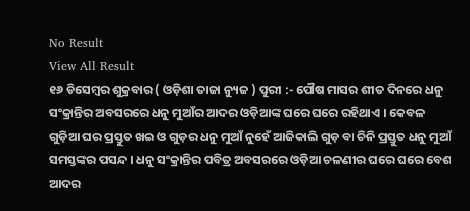No Result
View All Result
୧୬ ଡିସେମ୍ବର ଶୁକ୍ରବାର ( ଓଡ଼ିଶା ତାଜା ନ୍ୟୁଜ ) ପୁରୀ :- ପୌଷ ମାସର ଶୀତ ଦିନରେ ଧନୁ ସଂକ୍ରାନ୍ତିର ଅବସରରେ ଧନୁ ମୁଆଁର ଆଦର ଓଡ଼ିଆଙ୍କ ଘରେ ଘରେ ରହିଥାଏ । କେବଳ ଗୁଡ଼ିଆ ଘର ପ୍ରସ୍ତୁତ ଖଇ ଓ ଗୁଡ଼ର ଧନୁ ମୁଆଁ ନୁହେଁ ଆଜିକାଲି ଗୁଡ଼ ବା ଚିନି ପ୍ରସ୍ତୁତ ଧନୁ ମୁଆଁ ସମସ୍ତଙ୍କର ପସନ୍ଦ । ଧନୁ ସଂକ୍ରାନ୍ତିର ପବିତ୍ର ଅବସରରେ ଓଡ଼ିଆ ଚଳଣୀର ଘରେ ଘରେ ବେଶ ଆଦର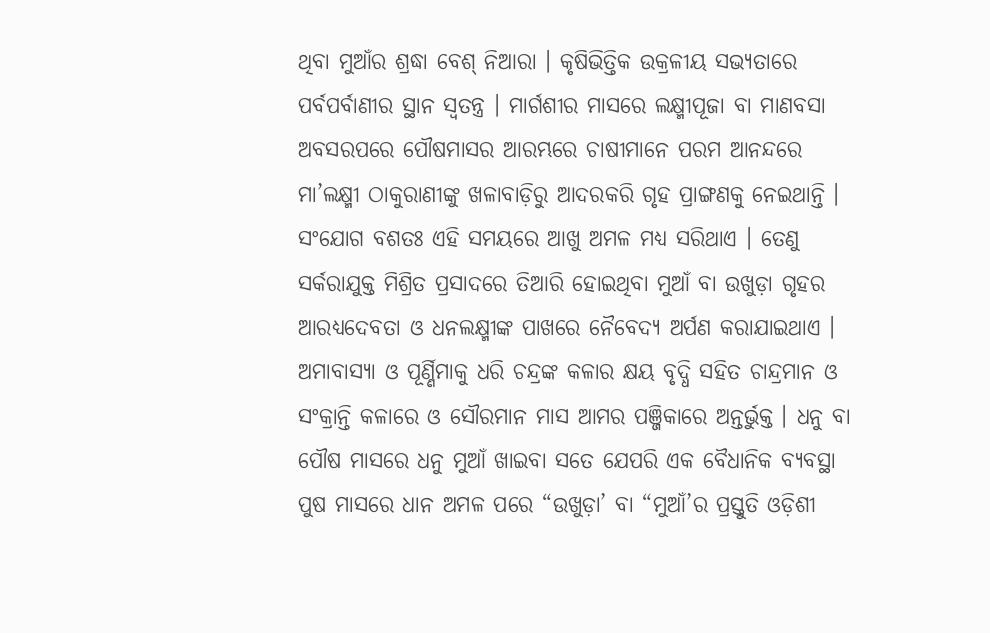ଥିବା ମୁଆଁର ଶ୍ରଦ୍ଧା ବେଶ୍ ନିଆରା । କୃଷିଭିତ୍ତିକ ଉକ୍ରଳୀୟ ସଭ୍ୟତାରେ ପର୍ବପର୍ବାଣୀର ସ୍ଥାନ ସ୍ୱତନ୍ତ୍ର । ମାର୍ଗଶୀର ମାସରେ ଲକ୍ଷ୍ମୀପୂଜା ବା ମାଣବସା ଅବସରପରେ ପୌଷମାସର ଆରମ୍ଭରେ ଚାଷୀମାନେ ପରମ ଆନନ୍ଦରେ ମା’ଲକ୍ଷ୍ମୀ ଠାକୁରାଣୀଙ୍କୁ ଖଳାବାଡ଼ିରୁ ଆଦରକରି ଗୃହ ପ୍ରାଙ୍ଗଣକୁ ନେଇଥାନ୍ତି ।
ସଂଯୋଗ ବଶତଃ ଏହି ସମୟରେ ଆଖୁ ଅମଳ ମଧ୍ୟ ସରିଥାଏ । ତେଣୁ ସର୍କରାଯୁକ୍ତ ମିଶ୍ରିତ ପ୍ରସାଦରେ ତିଆରି ହୋଇଥିବା ମୁଆଁ ବା ଉଖୁଡ଼ା ଗୃହର ଆରଧ୍ୟଦେବତା ଓ ଧନଲକ୍ଷ୍ମୀଙ୍କ ପାଖରେ ନୈବେଦ୍ୟ ଅର୍ପଣ କରାଯାଇଥାଏ । ଅମାବାସ୍ୟା ଓ ପୂର୍ଣ୍ଣିମାକୁ ଧରି ଚନ୍ଦ୍ରଙ୍କ କଳାର କ୍ଷୟ ବୃଦ୍ଧି ସହିତ ଚାନ୍ଦ୍ରମାନ ଓ ସଂକ୍ରାନ୍ତି କଳାରେ ଓ ସୌରମାନ ମାସ ଆମର ପଞ୍ଜିକାରେ ଅନ୍ତର୍ଭୁକ୍ତ । ଧନୁ ବା ପୌଷ ମାସରେ ଧନୁ ମୁଆଁ ଖାଇବା ସତେ ଯେପରି ଏକ ବୈଧାନିକ ବ୍ୟବସ୍ଥା ପୁଷ ମାସରେ ଧାନ ଅମଳ ପରେ “ଉଖୁଡ଼ା’ ବା “ମୁଆଁ’ର ପ୍ରସ୍ତୁତି ଓଡ଼ିଶୀ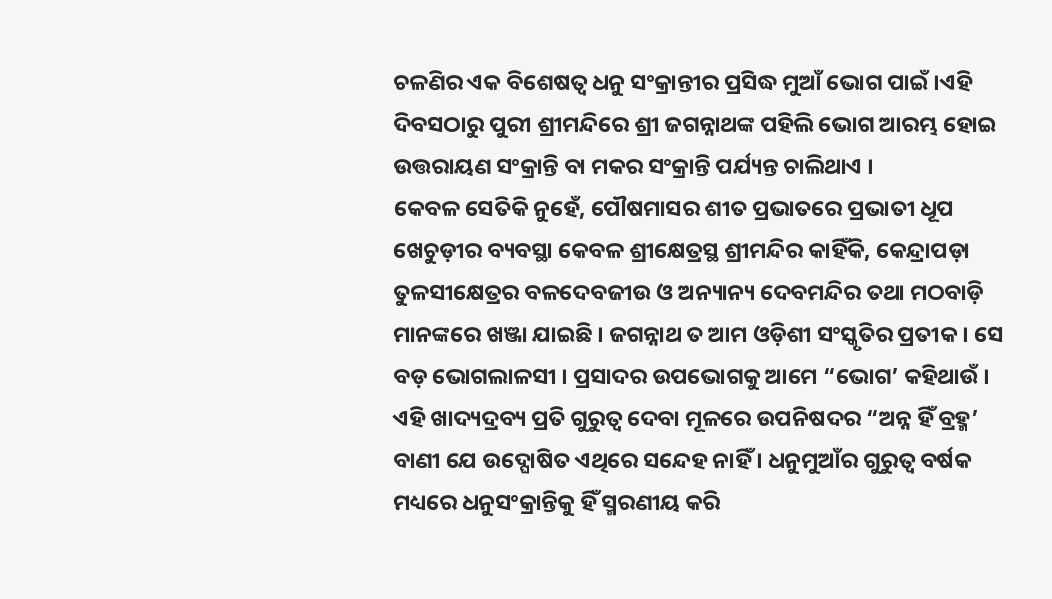ଚଳଣିର ଏକ ବିଶେଷତ୍ୱ ଧନୁ ସଂକ୍ରାନ୍ତୀର ପ୍ରସିଦ୍ଧ ମୁଆଁ ଭୋଗ ପାଇଁ ।ଏହି ଦିବସଠାରୁ ପୁରୀ ଶ୍ରୀମନ୍ଦିରେ ଶ୍ରୀ ଜଗନ୍ନାଥଙ୍କ ପହିଲି ଭୋଗ ଆରମ୍ଭ ହୋଇ ଉତ୍ତରାୟଣ ସଂକ୍ରାନ୍ତି ବା ମକର ସଂକ୍ରାନ୍ତି ପର୍ଯ୍ୟନ୍ତ ଚାଲିଥାଏ ।
କେବଳ ସେତିକି ନୁହେଁ, ପୌଷମାସର ଶୀତ ପ୍ରଭାତରେ ପ୍ରଭାତୀ ଧୂପ ଖେଚୁଡ଼ୀର ବ୍ୟବସ୍ଥା କେବଳ ଶ୍ରୀକ୍ଷେତ୍ରସ୍ଥ ଶ୍ରୀମନ୍ଦିର କାହିଁକି, କେନ୍ଦ୍ରାପଡ଼ା ତୁଳସୀକ୍ଷେତ୍ରର ବଳଦେବଜୀଉ ଓ ଅନ୍ୟାନ୍ୟ ଦେବମନ୍ଦିର ତଥା ମଠବାଡ଼ି ମାନଙ୍କରେ ଖଞ୍ଜା ଯାଇଛି । ଜଗନ୍ନାଥ ତ ଆମ ଓଡ଼ିଶୀ ସଂସ୍କୃତିର ପ୍ରତୀକ । ସେ ବଡ଼ ଭୋଗଲାଳସୀ । ପ୍ରସାଦର ଉପଭୋଗକୁ ଆମେ “ଭୋଗ’ କହିଥାଉଁ । ଏହି ଖାଦ୍ୟଦ୍ରବ୍ୟ ପ୍ରତି ଗୁରୁତ୍ୱ ଦେବା ମୂଳରେ ଉପନିଷଦର “ଅନ୍ନ ହିଁ ବ୍ରହ୍ମ’ ବାଣୀ ଯେ ଉଦ୍ଘୋଷିତ ଏଥିରେ ସନ୍ଦେହ ନାହିଁ । ଧନୁମୁଆଁର ଗୁରୁତ୍ୱ ବର୍ଷକ ମଧ୍ୟରେ ଧନୁସଂକ୍ରାନ୍ତିକୁ ହିଁ ସ୍ମରଣୀୟ କରି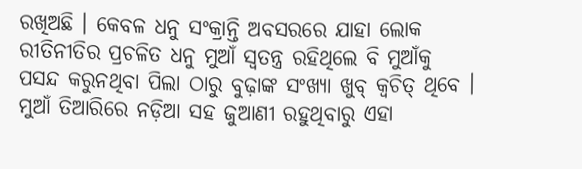ରଖିଅଛି । କେବଳ ଧନୁ ସଂକ୍ରାନ୍ତି ଅବସରରେ ଯାହା ଲୋକ ରୀତିନୀତିର ପ୍ରଚଳିତ ଧନୁ ମୁଆଁ ସ୍ୱତନ୍ତ୍ର ରହିଥିଲେ ବି ମୁଆଁକୁ ପସନ୍ଦ କରୁନଥିବା ପିଲା ଠାରୁ ବୁଢ଼ାଙ୍କ ସଂଖ୍ୟା ଖୁବ୍ କ୍ୱଚିତ୍ ଥିବେ ।
ମୁଆଁ ତିଆରିରେ ନଡ଼ିଆ ସହ ଜୁଆଣୀ ରହୁଥିବାରୁ ଏହା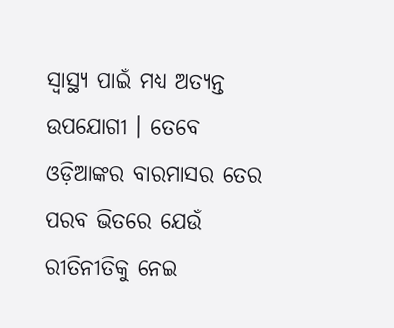ସ୍ୱାସ୍ଥ୍ୟ ପାଇଁ ମଧ୍ୟ ଅତ୍ୟନ୍ତ ଉପଯୋଗୀ । ତେବେ ଓଡ଼ିଆଙ୍କର ବାରମାସର ତେର ପରବ ଭିତରେ ଯେଉଁ ରୀତିନୀତିକୁ ନେଇ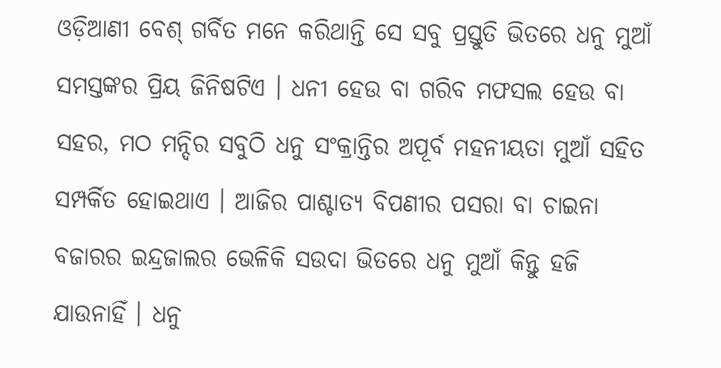ଓଡ଼ିଆଣୀ ବେଶ୍ ଗର୍ବିତ ମନେ କରିଥାନ୍ତି ସେ ସବୁ ପ୍ରସ୍ତୁତି ଭିତରେ ଧନୁ ମୁଆଁ ସମସ୍ତଙ୍କର ପ୍ରିୟ ଜିନିଷଟିଏ । ଧନୀ ହେଉ ବା ଗରିବ ମଫସଲ ହେଉ ବା ସହର, ମଠ ମନ୍ଦିର ସବୁଠି ଧନୁ ସଂକ୍ରାନ୍ତିର ଅପୂର୍ବ ମହନୀୟତା ମୁଆଁ ସହିତ ସମ୍ପର୍କିତ ହୋଇଥାଏ । ଆଜିର ପାଶ୍ଚାତ୍ୟ ବିପଣୀର ପସରା ବା ଚାଇନା ବଜାରର ଇନ୍ଦ୍ରଜାଲର ଭେଳିକି ସଉଦା ଭିତରେ ଧନୁ ମୁଆଁ କିନ୍ତୁ ହଜି ଯାଉନାହିଁ । ଧନୁ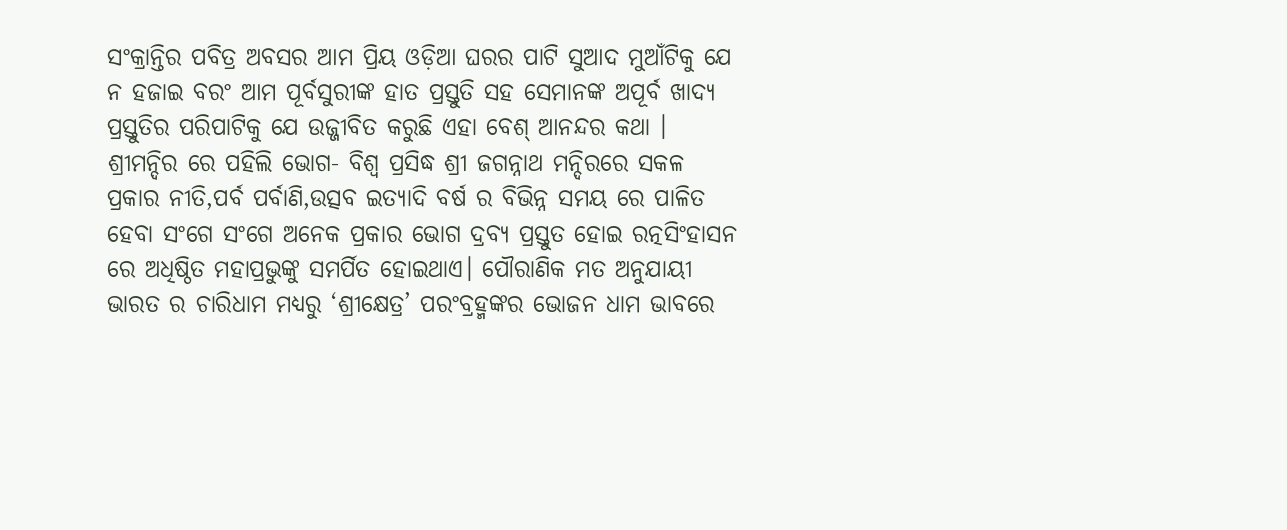ସଂକ୍ରାନ୍ତିର ପବିତ୍ର ଅବସର ଆମ ପ୍ରିୟ ଓଡ଼ିଆ ଘରର ପାଟି ସୁଆଦ ମୁଆଁଟିକୁ ଯେ ନ ହଜାଇ ବରଂ ଆମ ପୂର୍ବସୁରୀଙ୍କ ହାତ ପ୍ରସ୍ତୁତି ସହ ସେମାନଙ୍କ ଅପୂର୍ବ ଖାଦ୍ୟ ପ୍ରସ୍ତୁତିର ପରିପାଟିକୁ ଯେ ଉଜ୍ଜୀବିତ କରୁଛି ଏହା ବେଶ୍ ଆନନ୍ଦର କଥା ।
ଶ୍ରୀମନ୍ଦିର ରେ ପହିଲି ଭୋଗ- ବିଶ୍ୱ ପ୍ରସିଦ୍ଧ ଶ୍ରୀ ଜଗନ୍ନାଥ ମନ୍ଦିରରେ ସକଳ ପ୍ରକାର ନୀତି,ପର୍ବ ପର୍ବାଣି,ଉତ୍ସବ ଇତ୍ୟାଦି ବର୍ଷ ର ବିଭିନ୍ନ ସମୟ ରେ ପାଳିତ ହେବା ସଂଗେ ସଂଗେ ଅନେକ ପ୍ରକାର ଭୋଗ ଦ୍ରବ୍ୟ ପ୍ରସ୍ତୁତ ହୋଇ ରତ୍ନସିଂହାସନ ରେ ଅଧିଷ୍ଠିତ ମହାପ୍ରଭୁଙ୍କୁ ସମର୍ପିତ ହୋଇଥାଏ। ପୌରାଣିକ ମତ ଅନୁଯାୟୀ ଭାରତ ର ଚାରିଧାମ ମଧ୍ୟରୁ ‘ଶ୍ରୀକ୍ଷେତ୍ର’ ପରଂବ୍ରହ୍ମଙ୍କର ଭୋଜନ ଧାମ ଭାବରେ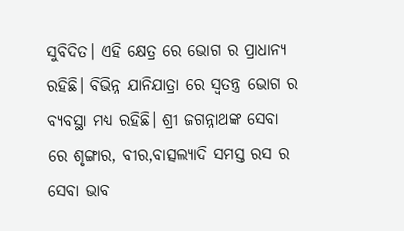ସୁବିଦିତ। ଏହି କ୍ଷେତ୍ର ରେ ଭୋଗ ର ପ୍ରାଧାନ୍ୟ ରହିଛି। ବିଭିନ୍ନ ଯାନିଯାତ୍ରା ରେ ସ୍ୱତନ୍ତ୍ର ଭୋଗ ର ବ୍ୟବସ୍ଥା ମଧ୍ୟ ରହିଛି। ଶ୍ରୀ ଜଗନ୍ନାଥଙ୍କ ସେବା ରେ ଶୃଙ୍ଗାର, ବୀର,ବାତ୍ସଲ୍ୟାଦି ସମସ୍ତ ରସ ର ସେବା ଭାବ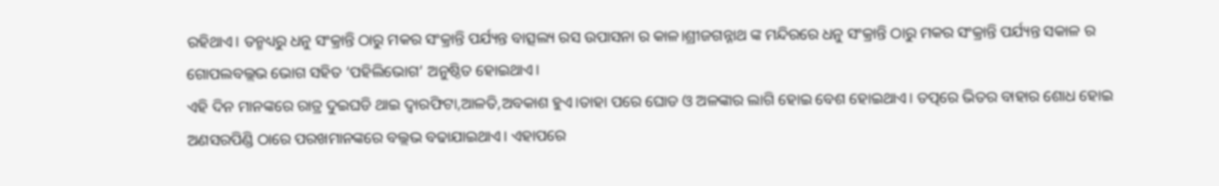ରହିଥାଏ। ତନ୍ମଧ୍ୟରୁ ଧନୁ ସଂକ୍ରାନ୍ତି ଠାରୁ ମକର ସଂକ୍ରାନ୍ତି ପର୍ଯ୍ୟନ୍ତ ବାତ୍ସଲ୍ୟ ରସ ଉପାସନା ର କାଳ।ଶ୍ରୀଜଗନ୍ନାଥ ଙ୍କ ମନ୍ଦିରରେ ଧନୁ ସଂକ୍ରାନ୍ତି ଠାରୁ ମକର ସଂକ୍ରାନ୍ତି ପର୍ଯ୍ୟନ୍ତ ସକାଳ ର ଗୋପଲବଲ୍ଲଭ ଭୋଗ ସହିତ ‘ପହିଲିଭୋଗ’ ଅନୁଷ୍ଠିତ ହୋଇଥାଏ।
ଏହି ଦିନ ମାନଙ୍କରେ ରାତ୍ର ଦୁଇଘଡି ଥାଇ ଦ୍ୱାରଫିଟା,ଆଳତି,ଅବକାଶ ହୁଏ।ତାହା ପରେ ଘୋଡ ଓ ଅଳଙ୍କାର ଲାଗି ହୋଇ ବେଶ ହୋଇଥାଏ। ତତ୍ପରେ ଭିତର ବାହାର ଶୋଧ ହୋଇ ଅଣସରପିଣ୍ଡି ଠାରେ ପରଖମାନଙ୍କରେ ବଲ୍ଲଭ ବଢାଯାଇଥାଏ। ଏହାପରେ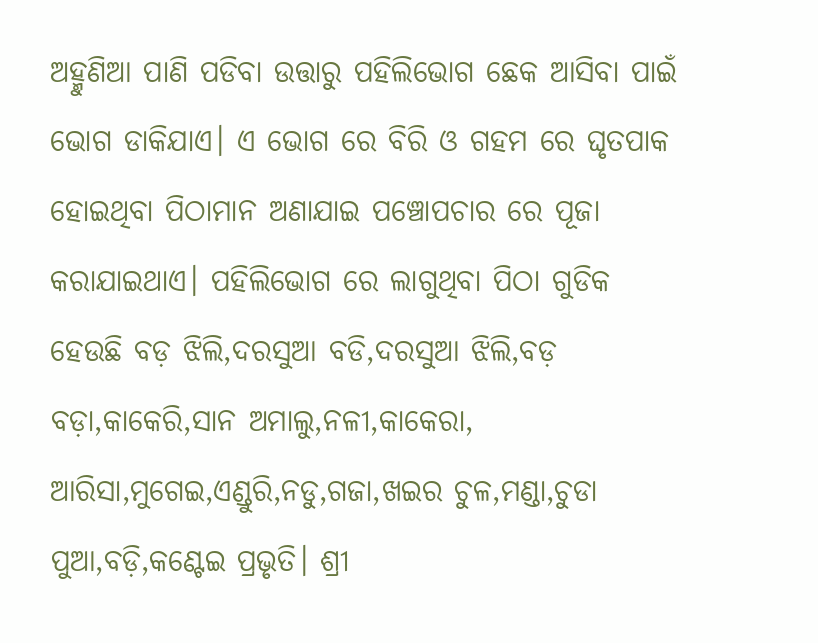ଅହ୍ମୁଣିଆ ପାଣି ପଡିବା ଉତ୍ତାରୁ ପହିଲିଭୋଗ ଛେକ ଆସିବା ପାଇଁ ଭୋଗ ଡାକିଯାଏ। ଏ ଭୋଗ ରେ ବିରି ଓ ଗହମ ରେ ଘୃତପାକ ହୋଇଥିବା ପିଠାମାନ ଅଣାଯାଇ ପଞ୍ଚୋପଚାର ରେ ପୂଜା କରାଯାଇଥାଏ। ପହିଲିଭୋଗ ରେ ଲାଗୁଥିବା ପିଠା ଗୁଡିକ ହେଉଛି ବଡ଼ ଝିଲି,ଦରସୁଆ ବଡି,ଦରସୁଆ ଝିଲି,ବଡ଼ ବଡ଼ା,କାକେରି,ସାନ ଅମାଲୁ,ନଳୀ,କାକେରା, ଆରିସା,ମୁଗେଇ,ଏଣ୍ଡୁରି,ନଡୁ,ଗଜା,ଖଇର ଚୁଳ,ମଣ୍ଡା,ଚୁଡା ପୁଆ,ବଡ଼ି,କଣ୍ଟେଇ ପ୍ରଭୃତି। ଶ୍ରୀ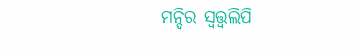ମନ୍ଦିର ସ୍ୱତ୍ତ୍ୱଲିପି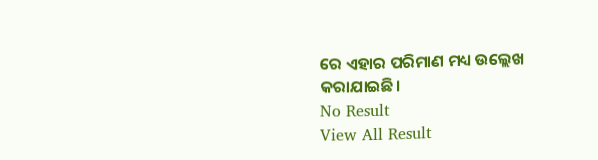ରେ ଏହାର ପରିମାଣ ମଧ୍ୟ ଉଲ୍ଲେଖ କରାଯାଇଛି।
No Result
View All Result